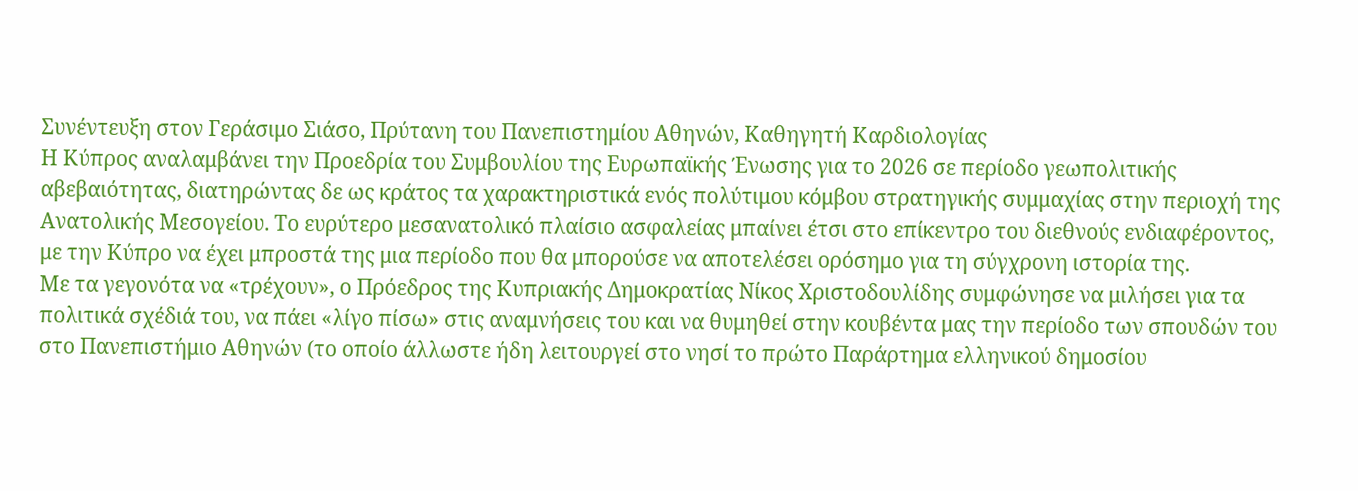Συνέντευξη στον Γεράσιμο Σιάσο, Πρύτανη του Πανεπιστημίου Αθηνών, Καθηγητή Καρδιολογίας
Η Κύπρος αναλαμβάνει την Προεδρία του Συμβουλίου της Ευρωπαϊκής Ένωσης για το 2026 σε περίοδο γεωπολιτικής αβεβαιότητας, διατηρώντας δε ως κράτος τα χαρακτηριστικά ενός πολύτιμου κόμβου στρατηγικής συμμαχίας στην περιοχή της Ανατολικής Μεσογείου. Το ευρύτερο μεσανατολικό πλαίσιο ασφαλείας μπαίνει έτσι στο επίκεντρο του διεθνούς ενδιαφέροντος, με την Κύπρο να έχει μπροστά της μια περίοδο που θα μπορούσε να αποτελέσει ορόσημο για τη σύγχρονη ιστορία της.
Με τα γεγονότα να «τρέχουν», ο Πρόεδρος της Κυπριακής Δημοκρατίας Νίκος Χριστοδουλίδης συμφώνησε να μιλήσει για τα πολιτικά σχέδιά του, να πάει «λίγο πίσω» στις αναμνήσεις του και να θυμηθεί στην κουβέντα μας την περίοδο των σπουδών του στο Πανεπιστήμιο Αθηνών (το οποίο άλλωστε ήδη λειτουργεί στο νησί το πρώτο Παράρτημα ελληνικού δημοσίου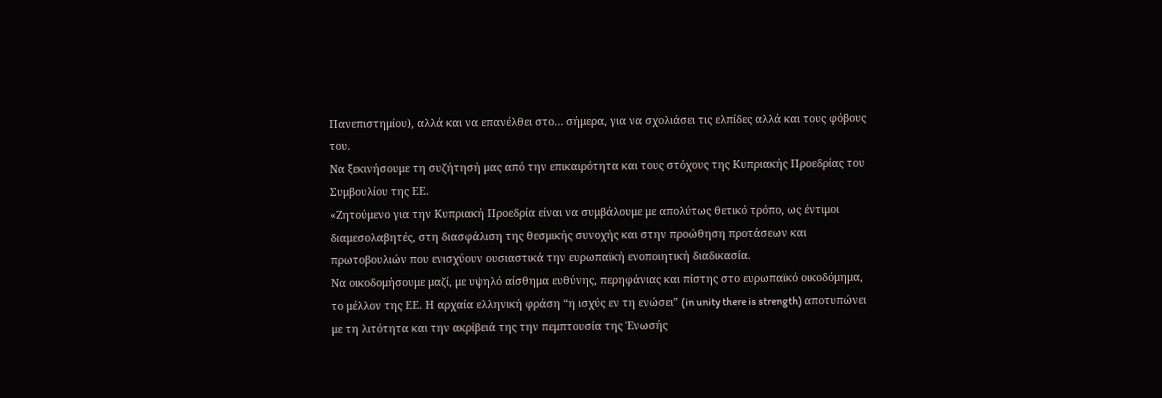Πανεπιστημίου), αλλά και να επανέλθει στο… σήμερα, για να σχολιάσει τις ελπίδες αλλά και τους φόβους του.
Να ξεκινήσουμε τη συζήτησή μας από την επικαιρότητα και τους στόχους της Κυπριακής Προεδρίας του Συμβουλίου της ΕΕ.
«Ζητούμενο για την Κυπριακή Προεδρία είναι να συμβάλουμε με απολύτως θετικό τρόπο, ως έντιμοι διαμεσολαβητές, στη διασφάλιση της θεσμικής συνοχής και στην προώθηση προτάσεων και πρωτοβουλιών που ενισχύουν ουσιαστικά την ευρωπαϊκή ενοποιητική διαδικασία.
Να οικοδομήσουμε μαζί, με υψηλό αίσθημα ευθύνης, περηφάνιας και πίστης στο ευρωπαϊκό οικοδόμημα, το μέλλον της ΕΕ. Η αρχαία ελληνική φράση “η ισχύς εν τη ενώσει” (in unity there is strength) αποτυπώνει με τη λιτότητα και την ακρίβειά της την πεμπτουσία της Ένωσής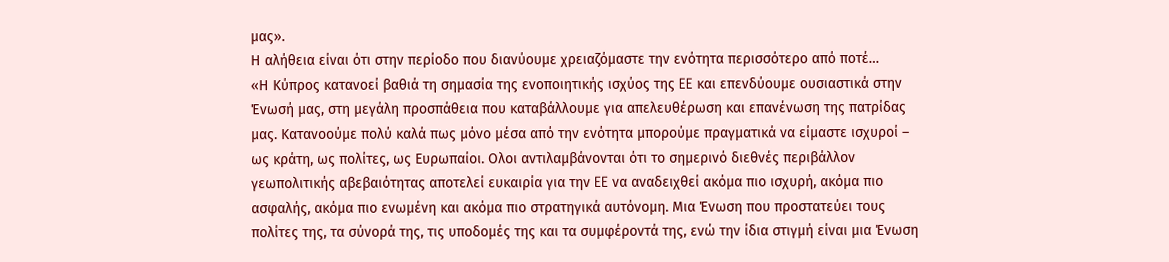μας».
Η αλήθεια είναι ότι στην περίοδο που διανύουμε χρειαζόμαστε την ενότητα περισσότερο από ποτέ…
«Η Κύπρος κατανοεί βαθιά τη σημασία της ενοποιητικής ισχύος της EE και επενδύουμε ουσιαστικά στην Ένωσή μας, στη μεγάλη προσπάθεια που καταβάλλουμε για απελευθέρωση και επανένωση της πατρίδας μας. Κατανοούμε πολύ καλά πως μόνο μέσα από την ενότητα μπορούμε πραγματικά να είμαστε ισχυροί – ως κράτη, ως πολίτες, ως Ευρωπαίοι. Oλοι αντιλαμβάνονται ότι το σημερινό διεθνές περιβάλλον γεωπολιτικής αβεβαιότητας αποτελεί ευκαιρία για την EE να αναδειχθεί ακόμα πιο ισχυρή, ακόμα πιο ασφαλής, ακόμα πιο ενωμένη και ακόμα πιο στρατηγικά αυτόνομη. Μια Ένωση που προστατεύει τους πολίτες της, τα σύνορά της, τις υποδομές της και τα συμφέροντά της, ενώ την ίδια στιγμή είναι μια Ένωση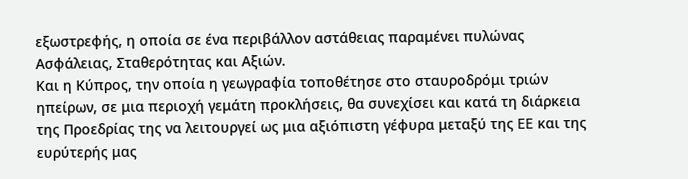εξωστρεφής, η οποία σε ένα περιβάλλον αστάθειας παραμένει πυλώνας Ασφάλειας, Σταθερότητας και Αξιών.
Και η Κύπρος, την οποία η γεωγραφία τοποθέτησε στο σταυροδρόμι τριών ηπείρων, σε μια περιοχή γεμάτη προκλήσεις, θα συνεχίσει και κατά τη διάρκεια της Προεδρίας της να λειτουργεί ως μια αξιόπιστη γέφυρα μεταξύ της EE και της ευρύτερής μας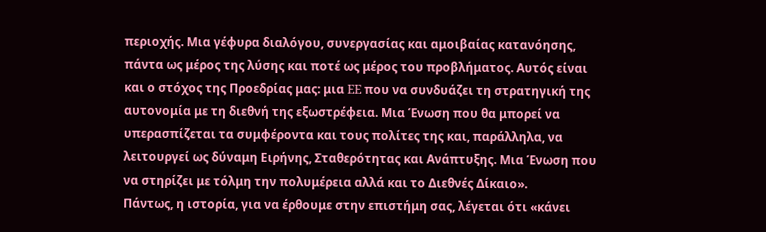περιοχής. Μια γέφυρα διαλόγου, συνεργασίας και αμοιβαίας κατανόησης, πάντα ως μέρος της λύσης και ποτέ ως μέρος του προβλήματος. Αυτός είναι και ο στόχος της Προεδρίας μας: μια EE που να συνδυάζει τη στρατηγική της αυτονομία με τη διεθνή της εξωστρέφεια. Μια Ένωση που θα μπορεί να υπερασπίζεται τα συμφέροντα και τους πολίτες της και, παράλληλα, να λειτουργεί ως δύναμη Ειρήνης, Σταθερότητας και Ανάπτυξης. Μια Ένωση που να στηρίζει με τόλμη την πολυμέρεια αλλά και το Διεθνές Δίκαιο».
Πάντως, η ιστορία, για να έρθουμε στην επιστήμη σας, λέγεται ότι «κάνει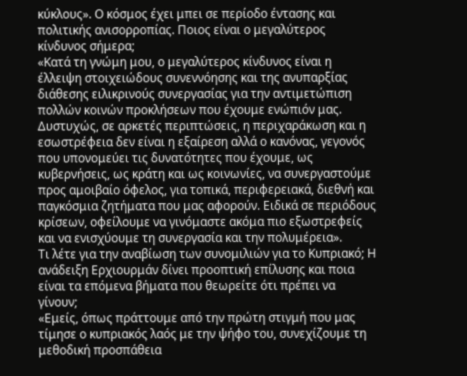κύκλους». Ο κόσμος έχει μπει σε περίοδο έντασης και πολιτικής ανισορροπίας. Ποιος είναι ο μεγαλύτερος κίνδυνος σήμερα;
«Κατά τη γνώμη μου, ο μεγαλύτερος κίνδυνος είναι η έλλειψη στοιχειώδους συνεννόησης και της ανυπαρξίας διάθεσης ειλικρινούς συνεργασίας για την αντιμετώπιση πολλών κοινών προκλήσεων που έχουμε ενώπιόν μας. Δυστυχώς, σε αρκετές περιπτώσεις, η περιχαράκωση και η εσωστρέφεια δεν είναι η εξαίρεση αλλά ο κανόνας, γεγονός που υπονομεύει τις δυνατότητες που έχουμε, ως κυβερνήσεις, ως κράτη και ως κοινωνίες, να συνεργαστούμε προς αμοιβαίο όφελος, για τοπικά, περιφερειακά, διεθνή και παγκόσμια ζητήματα που μας αφορούν. Ειδικά σε περιόδους κρίσεων, οφείλουμε να γινόμαστε ακόμα πιο εξωστρεφείς και να ενισχύουμε τη συνεργασία και την πολυμέρεια».
Τι λέτε για την αναβίωση των συνομιλιών για το Κυπριακό; Η ανάδειξη Ερχιουρμάν δίνει προοπτική επίλυσης και ποια είναι τα επόμενα βήματα που θεωρείτε ότι πρέπει να γίνουν;
«Εμείς, όπως πράττουμε από την πρώτη στιγμή που μας τίμησε ο κυπριακός λαός με την ψήφο του, συνεχίζουμε τη μεθοδική προσπάθεια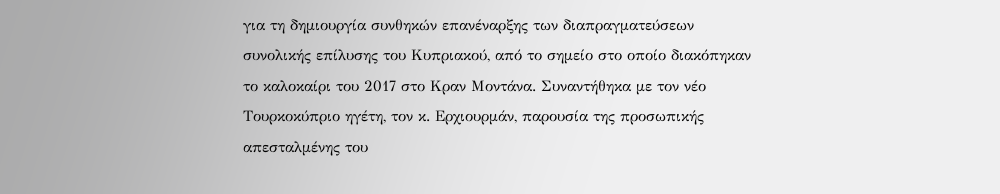για τη δημιουργία συνθηκών επανέναρξης των διαπραγματεύσεων συνολικής επίλυσης του Κυπριακού, από το σημείο στο οποίο διακόπηκαν το καλοκαίρι του 2017 στο Κραν Μοντάνα. Συναντήθηκα με τον νέο Τουρκοκύπριο ηγέτη, τον κ. Ερχιουρμάν, παρουσία της προσωπικής απεσταλμένης του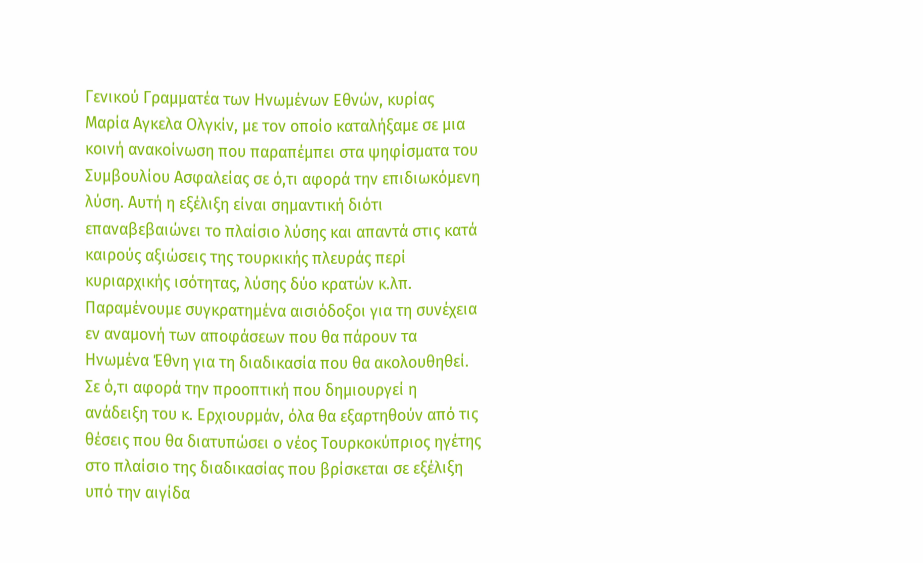Γενικού Γραμματέα των Ηνωμένων Εθνών, κυρίας Μαρία Αγκελα Ολγκίν, με τον οποίο καταλήξαμε σε μια κοινή ανακοίνωση που παραπέμπει στα ψηφίσματα του Συμβουλίου Ασφαλείας σε ό,τι αφορά την επιδιωκόμενη λύση. Αυτή η εξέλιξη είναι σημαντική διότι επαναβεβαιώνει το πλαίσιο λύσης και απαντά στις κατά καιρούς αξιώσεις της τουρκικής πλευράς περί κυριαρχικής ισότητας, λύσης δύο κρατών κ.λπ. Παραμένουμε συγκρατημένα αισιόδοξοι για τη συνέχεια εν αναμονή των αποφάσεων που θα πάρουν τα Ηνωμένα Έθνη για τη διαδικασία που θα ακολουθηθεί. Σε ό,τι αφορά την προοπτική που δημιουργεί η ανάδειξη του κ. Ερχιουρμάν, όλα θα εξαρτηθούν από τις θέσεις που θα διατυπώσει ο νέος Τουρκοκύπριος ηγέτης στο πλαίσιο της διαδικασίας που βρίσκεται σε εξέλιξη υπό την αιγίδα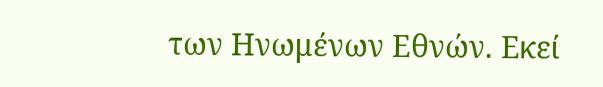των Ηνωμένων Εθνών. Εκεί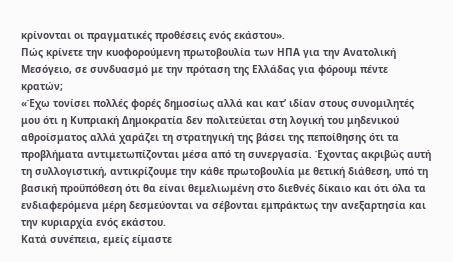κρίνονται οι πραγματικές προθέσεις ενός εκάστου».
Πώς κρίνετε την κυοφορούμενη πρωτοβουλία των ΗΠΑ για την Ανατολική Μεσόγειο, σε συνδυασμό με την πρόταση της Ελλάδας για φόρουμ πέντε κρατών;
«Έχω τονίσει πολλές φορές δημοσίως αλλά και κατ’ ιδίαν στους συνομιλητές μου ότι η Κυπριακή Δημοκρατία δεν πολιτεύεται στη λογική του μηδενικού αθροίσματος αλλά χαράζει τη στρατηγική της βάσει της πεποίθησης ότι τα προβλήματα αντιμετωπίζονται μέσα από τη συνεργασία. Έχοντας ακριβώς αυτή τη συλλογιστική, αντικρίζουμε την κάθε πρωτοβουλία με θετική διάθεση, υπό τη βασική προϋπόθεση ότι θα είναι θεμελιωμένη στο διεθνές δίκαιο και ότι όλα τα ενδιαφερόμενα μέρη δεσμεύονται να σέβονται εμπράκτως την ανεξαρτησία και την κυριαρχία ενός εκάστου.
Κατά συνέπεια, εμείς είμαστε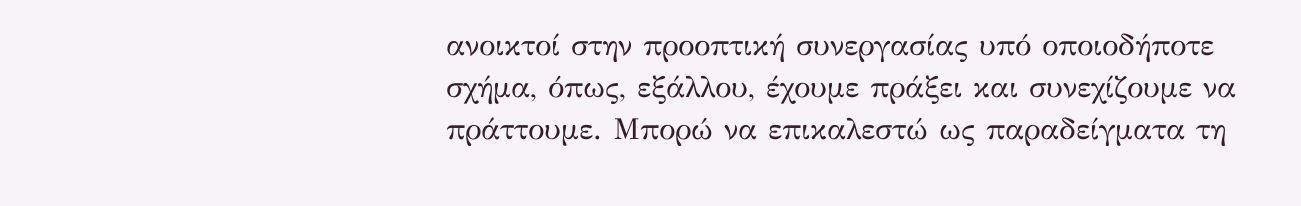ανοικτοί στην προοπτική συνεργασίας υπό οποιοδήποτε σχήμα, όπως, εξάλλου, έχουμε πράξει και συνεχίζουμε να πράττουμε. Μπορώ να επικαλεστώ ως παραδείγματα τη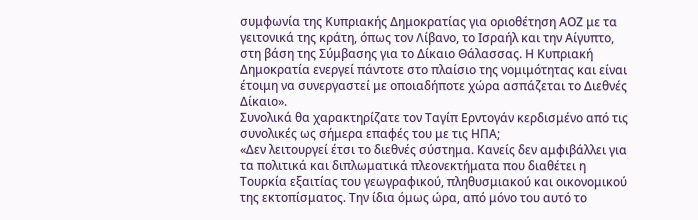συμφωνία της Κυπριακής Δημοκρατίας για οριοθέτηση ΑΟΖ με τα γειτονικά της κράτη, όπως τον Λίβανο, το Ισραήλ και την Αίγυπτο, στη βάση της Σύμβασης για το Δίκαιο Θάλασσας. Η Κυπριακή Δημοκρατία ενεργεί πάντοτε στο πλαίσιο της νομιμότητας και είναι έτοιμη να συνεργαστεί με οποιαδήποτε χώρα ασπάζεται το Διεθνές Δίκαιο».
Συνολικά θα χαρακτηρίζατε τον Ταγίπ Ερντογάν κερδισμένο από τις συνολικές ως σήμερα επαφές του με τις ΗΠΑ;
«Δεν λειτουργεί έτσι το διεθνές σύστημα. Κανείς δεν αμφιβάλλει για τα πολιτικά και διπλωματικά πλεονεκτήματα που διαθέτει η Τουρκία εξαιτίας του γεωγραφικού, πληθυσμιακού και οικονομικού της εκτοπίσματος. Την ίδια όμως ώρα, από μόνο του αυτό το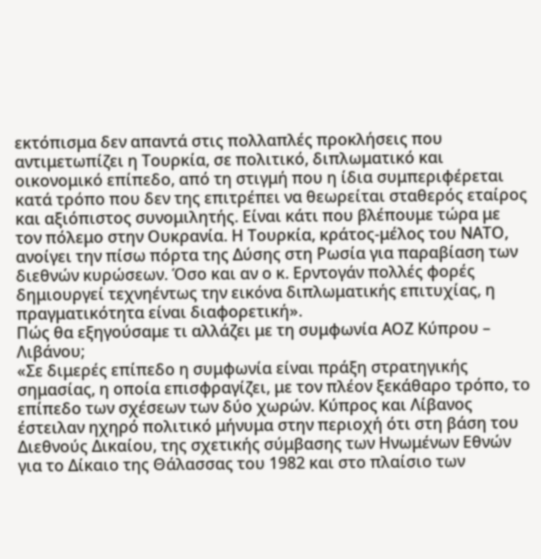εκτόπισμα δεν απαντά στις πολλαπλές προκλήσεις που αντιμετωπίζει η Τουρκία, σε πολιτικό, διπλωματικό και οικονομικό επίπεδο, από τη στιγμή που η ίδια συμπεριφέρεται κατά τρόπο που δεν της επιτρέπει να θεωρείται σταθερός εταίρος και αξιόπιστος συνομιλητής. Είναι κάτι που βλέπουμε τώρα με τον πόλεμο στην Ουκρανία. Η Τουρκία, κράτος-μέλος του ΝΑΤΟ, ανοίγει την πίσω πόρτα της Δύσης στη Ρωσία για παραβίαση των διεθνών κυρώσεων. Όσο και αν ο κ. Ερντογάν πολλές φορές δημιουργεί τεχνηέντως την εικόνα διπλωματικής επιτυχίας, η πραγματικότητα είναι διαφορετική».
Πώς θα εξηγούσαμε τι αλλάζει με τη συμφωνία ΑΟΖ Κύπρου – Λιβάνου;
«Σε διμερές επίπεδο η συμφωνία είναι πράξη στρατηγικής σημασίας, η οποία επισφραγίζει, με τον πλέον ξεκάθαρο τρόπο, το επίπεδο των σχέσεων των δύο χωρών. Κύπρος και Λίβανος έστειλαν ηχηρό πολιτικό μήνυμα στην περιοχή ότι στη βάση του Διεθνούς Δικαίου, της σχετικής σύμβασης των Ηνωμένων Εθνών για το Δίκαιο της Θάλασσας του 1982 και στο πλαίσιο των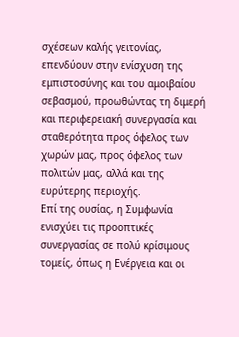σχέσεων καλής γειτονίας, επενδύουν στην ενίσχυση της εμπιστοσύνης και του αμοιβαίου σεβασμού, προωθώντας τη διμερή και περιφερειακή συνεργασία και σταθερότητα προς όφελος των χωρών μας, προς όφελος των πολιτών μας, αλλά και της ευρύτερης περιοχής.
Επί της ουσίας, η Συμφωνία ενισχύει τις προοπτικές συνεργασίας σε πολύ κρίσιμους τομείς, όπως η Ενέργεια και οι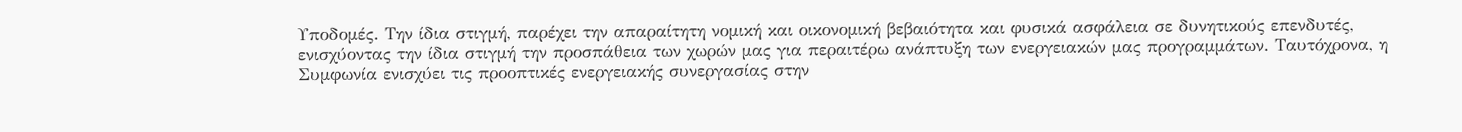Υποδομές. Την ίδια στιγμή, παρέχει την απαραίτητη νομική και οικονομική βεβαιότητα και φυσικά ασφάλεια σε δυνητικούς επενδυτές, ενισχύοντας την ίδια στιγμή την προσπάθεια των χωρών μας για περαιτέρω ανάπτυξη των ενεργειακών μας προγραμμάτων. Ταυτόχρονα, η Συμφωνία ενισχύει τις προοπτικές ενεργειακής συνεργασίας στην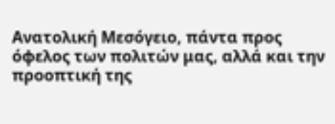Ανατολική Μεσόγειο, πάντα προς όφελος των πολιτών μας, αλλά και την προοπτική της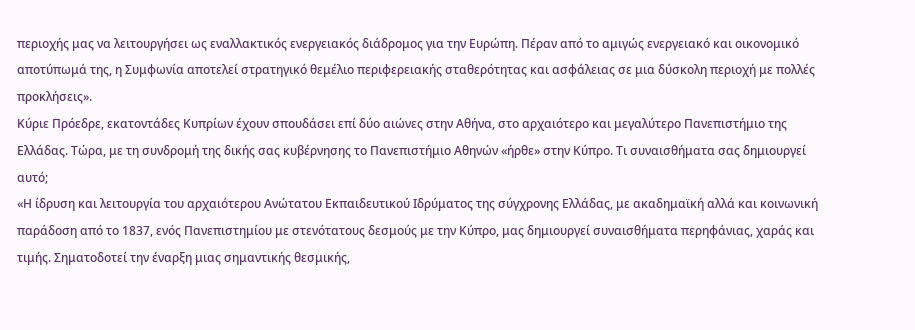περιοχής μας να λειτουργήσει ως εναλλακτικός ενεργειακός διάδρομος για την Ευρώπη. Πέραν από το αμιγώς ενεργειακό και οικονομικό αποτύπωμά της, η Συμφωνία αποτελεί στρατηγικό θεμέλιο περιφερειακής σταθερότητας και ασφάλειας σε μια δύσκολη περιοχή με πολλές προκλήσεις».
Κύριε Πρόεδρε, εκατοντάδες Κυπρίων έχουν σπουδάσει επί δύο αιώνες στην Αθήνα, στο αρχαιότερο και μεγαλύτερο Πανεπιστήμιο της Ελλάδας. Τώρα, με τη συνδρομή της δικής σας κυβέρνησης το Πανεπιστήμιο Αθηνών «ήρθε» στην Κύπρο. Τι συναισθήματα σας δημιουργεί αυτό;
«Η ίδρυση και λειτουργία του αρχαιότερου Ανώτατου Εκπαιδευτικού Ιδρύματος της σύγχρονης Ελλάδας, με ακαδημαϊκή αλλά και κοινωνική παράδοση από το 1837, ενός Πανεπιστημίου με στενότατους δεσμούς με την Κύπρο, μας δημιουργεί συναισθήματα περηφάνιας, χαράς και τιμής. Σηματοδοτεί την έναρξη μιας σημαντικής θεσμικής,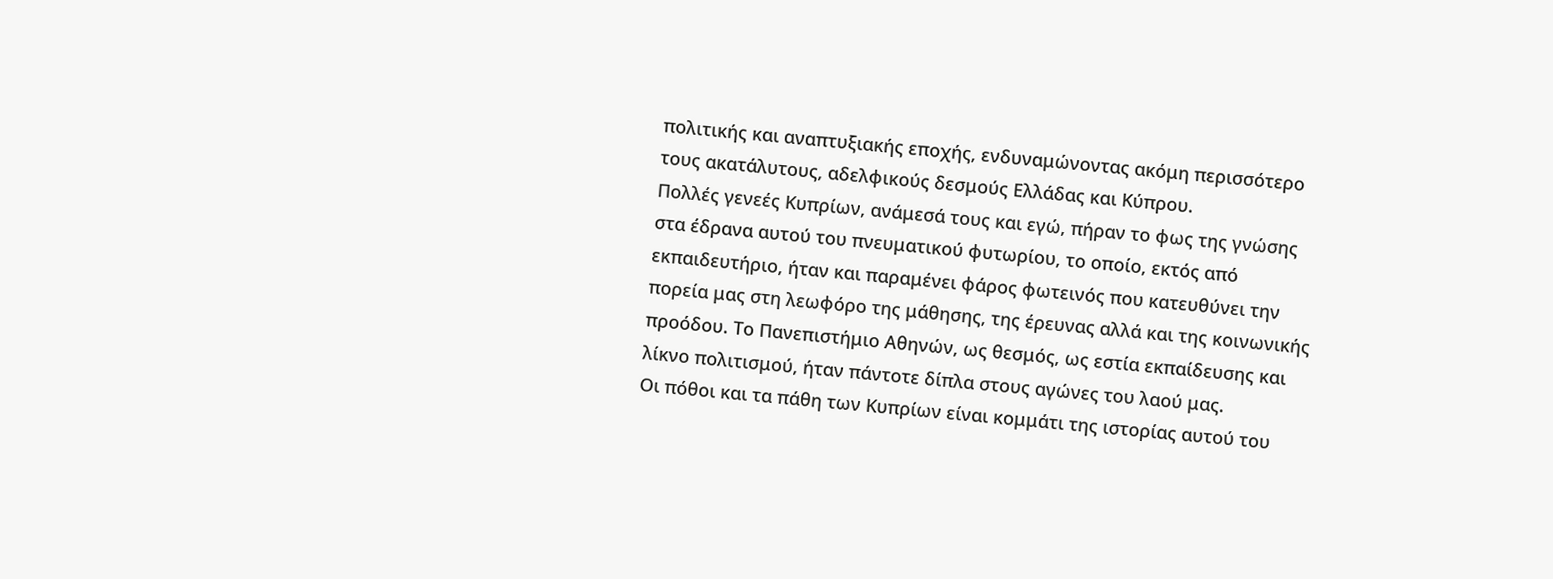πολιτικής και αναπτυξιακής εποχής, ενδυναμώνοντας ακόμη περισσότερο τους ακατάλυτους, αδελφικούς δεσμούς Ελλάδας και Κύπρου.
Πολλές γενεές Κυπρίων, ανάμεσά τους και εγώ, πήραν το φως της γνώσης στα έδρανα αυτού του πνευματικού φυτωρίου, το οποίο, εκτός από εκπαιδευτήριο, ήταν και παραμένει φάρος φωτεινός που κατευθύνει την πορεία μας στη λεωφόρο της μάθησης, της έρευνας αλλά και της κοινωνικής προόδου. Το Πανεπιστήμιο Αθηνών, ως θεσμός, ως εστία εκπαίδευσης και λίκνο πολιτισμού, ήταν πάντοτε δίπλα στους αγώνες του λαού μας.
Οι πόθοι και τα πάθη των Κυπρίων είναι κομμάτι της ιστορίας αυτού του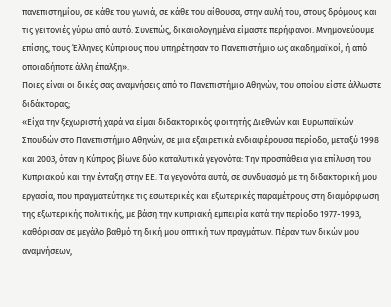πανεπιστημίου, σε κάθε του γωνιά, σε κάθε του αίθουσα, στην αυλή του, στους δρόμους και τις γειτονιές γύρω από αυτό. Συνεπώς, δικαιολογημένα είμαστε περήφανοι. Mνημονεύουμε επίσης, τους Έλληνες Κύπριους που υπηρέτησαν το Πανεπιστήμιο ως ακαδημαϊκοί, ή από οποιαδήποτε άλλη έπαλξη».
Ποιες είναι οι δικές σας αναμνήσεις από το Πανεπιστήμιο Αθηνών, του οποίου είστε άλλωστε διδάκτορας;
«Είχα την ξεχωριστή χαρά να είμαι διδακτορικός φοιτητής Διεθνών και Ευρωπαϊκών Σπουδών στο Πανεπιστήμιο Αθηνών, σε μια εξαιρετικά ενδιαφέρουσα περίοδο, μεταξύ 1998 και 2003, όταν η Κύπρος βίωνε δύο καταλυτικά γεγονότα: Την προσπάθεια για επίλυση του Κυπριακού και την ένταξη στην ΕΕ. Τα γεγονότα αυτά, σε συνδυασμό με τη διδακτορική μου εργασία, που πραγματεύτηκε τις εσωτερικές και εξωτερικές παραμέτρους στη διαμόρφωση της εξωτερικής πολιτικής, με βάση την κυπριακή εμπειρία κατά την περίοδο 1977-1993, καθόρισαν σε μεγάλο βαθμό τη δική μου οπτική των πραγμάτων. Πέραν των δικών μου αναμνήσεων,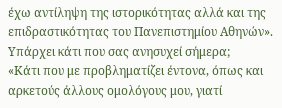έχω αντίληψη της ιστορικότητας αλλά και της επιδραστικότητας του Πανεπιστημίου Αθηνών».
Υπάρχει κάτι που σας ανησυχεί σήμερα;
«Κάτι που με προβληματίζει έντονα, όπως και αρκετούς άλλους ομολόγους μου, γιατί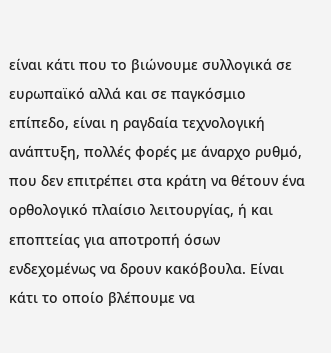είναι κάτι που το βιώνουμε συλλογικά σε ευρωπαϊκό αλλά και σε παγκόσμιο επίπεδο, είναι η ραγδαία τεχνολογική ανάπτυξη, πολλές φορές με άναρχο ρυθμό, που δεν επιτρέπει στα κράτη να θέτουν ένα ορθολογικό πλαίσιο λειτουργίας, ή και εποπτείας για αποτροπή όσων ενδεχομένως να δρουν κακόβουλα. Είναι κάτι το οποίο βλέπουμε να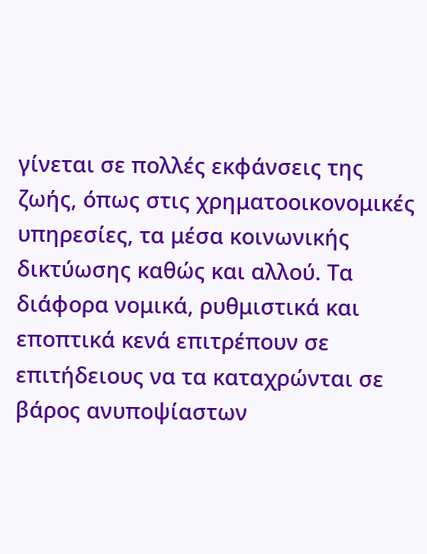γίνεται σε πολλές εκφάνσεις της ζωής, όπως στις χρηματοοικονομικές υπηρεσίες, τα μέσα κοινωνικής δικτύωσης καθώς και αλλού. Τα διάφορα νομικά, ρυθμιστικά και εποπτικά κενά επιτρέπουν σε επιτήδειους να τα καταχρώνται σε βάρος ανυποψίαστων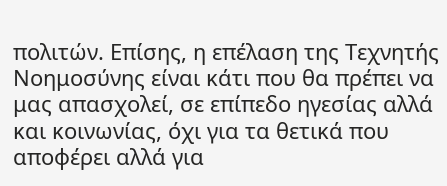πολιτών. Επίσης, η επέλαση της Τεχνητής Νοημοσύνης είναι κάτι που θα πρέπει να μας απασχολεί, σε επίπεδο ηγεσίας αλλά και κοινωνίας, όχι για τα θετικά που αποφέρει αλλά για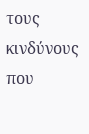τους κινδύνους που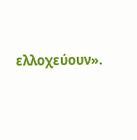ελλοχεύουν».